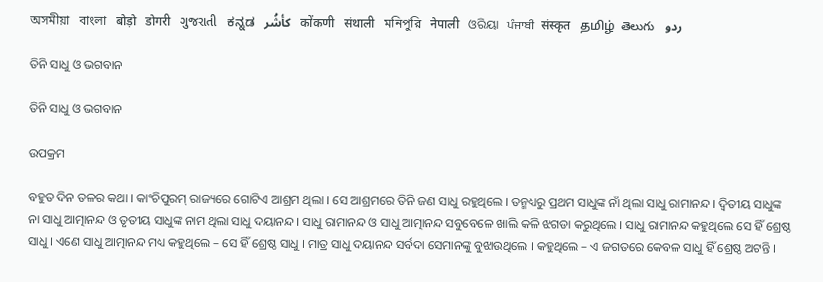অসমীয়া   বাংলা   बोड़ो   डोगरी   ગુજરાતી   ಕನ್ನಡ   كأشُر   कोंकणी   संथाली   মনিপুরি   नेपाली   ଓରିୟା   ਪੰਜਾਬੀ   संस्कृत   தமிழ்  తెలుగు   ردو

ତିନି ସାଧୁ ଓ ଭଗବାନ

ତିନି ସାଧୁ ଓ ଭଗବାନ

ଉପକ୍ରମ

ବହୁତ ଦିନ ତଳର କଥା । କାଂଚିପୁରମ୍ ରାଜ୍ୟରେ ଗୋଟିଏ ଆଶ୍ରମ ଥିଲା । ସେ ଆଶ୍ରମରେ ତିନି ଜଣ ସାଧୁ ରହୁଥିଲେ । ତନ୍ମଧ୍ୟରୁ ପ୍ରଥମ ସାଧୁଙ୍କ ନାଁ ଥିଲା ସାଧୁ ରାମାନନ୍ଦ । ଦ୍ୱିତୀୟ ସାଧୁଙ୍କ ନା ସାଧୁ ଆତ୍ମାନନ୍ଦ ଓ ତୃତୀୟ ସାଧୁଙ୍କ ନାମ ଥିଲା ସାଧୁ ଦୟାନନ୍ଦ । ସାଧୁ ରାମାନନ୍ଦ ଓ ସାଧୁ ଆତ୍ମାନନ୍ଦ ସବୁବେଳେ ଖାଲି କଳି ଝଗଡା କରୁଥିଲେ । ସାଧୁ ରାମାନନ୍ଦ କହୁଥିଲେ ସେ ହିଁ ଶ୍ରେଷ୍ଠ ସାଧୁ । ଏଣେ ସାଧୁ ଆତ୍ମାନନ୍ଦ ମଧ୍ୟ କହୁଥିଲେ – ସେ ହିଁ ଶ୍ରେଷ୍ଠ ସାଧୁ । ମାତ୍ର ସାଧୁ ଦୟାନନ୍ଦ ସର୍ବଦା ସେମାନଙ୍କୁ ବୁଝାଉଥିଲେ । କହୁଥିଲେ – ଏ ଜଗତରେ କେବଳ ସାଧୁ ହିଁ ଶ୍ରେଷ୍ଠ ଅଟନ୍ତି ।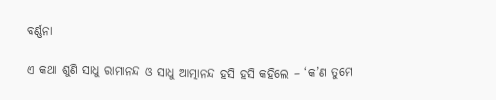ବର୍ଣ୍ଣନା

ଏ କଥା ଶୁଣି ସାଧୁ ରାମାନନ୍ଦ ଓ ସାଧୁ ଆତ୍ମାନନ୍ଦ ହସି ହସି କହିଲେ – ‘କ’ଣ ତୁମେ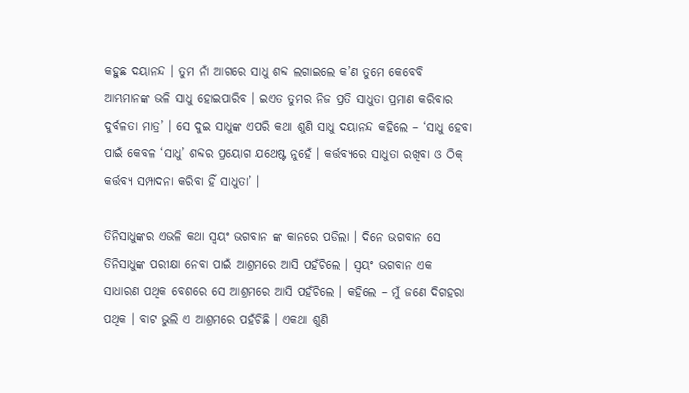କହୁଛ ଦୟାନନ୍ଦ । ତୁମ ନାଁ ଆଗରେ ସାଧୁ ଶବ୍ଦ ଲଗାଇଲେ କ’ଣ ତୁମେ କେବେବି ଆମ୍ଭମାନଙ୍କ ଭଳି ସାଧୁ ହୋଇପାରିବ । ଇଏତ ତୁମର ନିଜ ପ୍ରତି ସାଧୁତା ପ୍ରମାଣ କରିବାର ଦୁର୍ବଳତା ମାତ୍ର’ । ସେ ଦୁଇ ସାଧୁଙ୍କ ଏପରି କଥା ଶୁଣି ସାଧୁ ଦୟାନନ୍ଦ କହିଲେ – ‘ସାଧୁ ହେବା ପାଇଁ କେବଳ ‘ସାଧୁ’ ଶବ୍ଦର ପ୍ରୟୋଗ ଯଥେଷ୍ଟ ନୁହେଁ । କର୍ତ୍ତବ୍ୟରେ ସାଧୁତା ରଖିବା ଓ ଠିକ୍ କର୍ତ୍ତବ୍ୟ ସମ୍ପାଦନା କରିବା ହିଁ ସାଧୁତା’ ।

ତିନିସାଧୁଙ୍କର ଏଭଳି କଥା ସ୍ୱୟଂ ଭଗବାନ ଙ୍କ କାନରେ ପଡିଲା । ଦିନେ ଭଗବାନ ସେ ତିନିସାଧୁଙ୍କ ପରୀକ୍ଷା ନେବା ପାଇଁ ଆଶ୍ରମରେ ଆସି ପହଁଚିଲେ । ସ୍ୱୟଂ ଭଗବାନ ଏକ ସାଧାରଣ ପଥିକ ବେଶରେ ସେ ଆଶ୍ରମରେ ଆସି ପହଁଚିଲେ । କହିଲେ – ମୁଁ ଜଣେ ଦିଗହରା ପଥିକ । ବାଟ ଭୁଲି ଏ ଆଶ୍ରମରେ ପହଁଚିଛି । ଏକଥା ଶୁଣି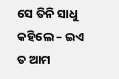ସେ ତିନି ସାଧୁ କହିଲେ – ଇଏ ତ ଆମ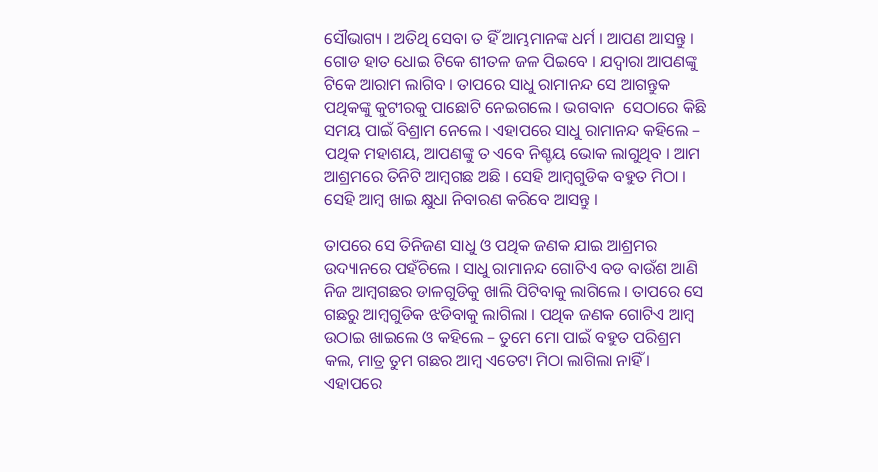ସୌଭାଗ୍ୟ । ଅତିଥି ସେବା ତ ହିଁ ଆମ୍ଭମାନଙ୍କ ଧର୍ମ । ଆପଣ ଆସନ୍ତୁ । ଗୋଡ ହାତ ଧୋଇ ଟିକେ ଶୀତଳ ଜଳ ପିଇବେ । ଯଦ୍ୱାରା ଆପଣଙ୍କୁ ଟିକେ ଆରାମ ଲାଗିବ । ତାପରେ ସାଧୁ ରାମାନନ୍ଦ ସେ ଆଗନ୍ତୁକ ପଥିକଙ୍କୁ କୁଟୀରକୁ ପାଛୋଟି ନେଇଗଲେ । ଭଗବାନ  ସେଠାରେ କିଛି ସମୟ ପାଇଁ ବିଶ୍ରାମ ନେଲେ । ଏହାପରେ ସାଧୁ ରାମାନନ୍ଦ କହିଲେ – ପଥିକ ମହାଶୟ, ଆପଣଙ୍କୁ ତ ଏବେ ନିଶ୍ଚୟ ଭୋକ ଲାଗୁଥିବ । ଆମ ଆଶ୍ରମରେ ତିନିଟି ଆମ୍ବଗଛ ଅଛି । ସେହି ଆମ୍ବଗୁଡିକ ବହୁତ ମିଠା । ସେହି ଆମ୍ବ ଖାଇ କ୍ଷୁଧା ନିବାରଣ କରିବେ ଆସନ୍ତୁ ।

ତାପରେ ସେ ତିନିଜଣ ସାଧୁ ଓ ପଥିକ ଜଣକ ଯାଇ ଆଶ୍ରମର ଉଦ୍ୟାନରେ ପହଁଚିଲେ । ସାଧୁ ରାମାନନ୍ଦ ଗୋଟିଏ ବଡ ବାଉଁଶ ଆଣି ନିଜ ଆମ୍ବଗଛର ଡାଳଗୁଡିକୁ ଖାଲି ପିଟିବାକୁ ଲାଗିଲେ । ତାପରେ ସେ ଗଛରୁ ଆମ୍ବଗୁଡିକ ଝଡିବାକୁ ଲାଗିଲା । ପଥିକ ଜଣକ ଗୋଟିଏ ଆମ୍ବ ଉଠାଇ ଖାଇଲେ ଓ କହିଲେ – ତୁମେ ମୋ ପାଇଁ ବହୁତ ପରିଶ୍ରମ କଲ, ମାତ୍ର ତୁମ ଗଛର ଆମ୍ୱ ଏତେଟା ମିଠା ଲାଗିଲା ନାହିଁ । ଏହାପରେ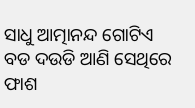ସାଧୁ ଆତ୍ମାନନ୍ଦ ଗୋଟିଏ ବଡ ଦଉଡି ଆଣି ସେଥିରେ ଫାଶ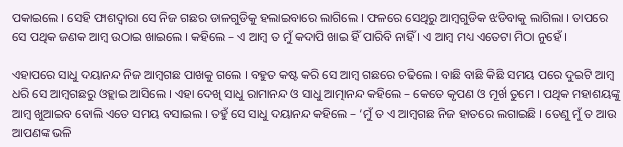ପକାଇଲେ । ସେହି ଫାଶଦ୍ୱାରା ସେ ନିଜ ଗଛର ଡାଳଗୁଡିକୁ ହଲାଇବାରେ ଲାଗିଲେ । ଫଳରେ ସେଥିରୁ ଆମ୍ବଗୁଡିକ ଝଡିବାକୁ ଲାଗିଲା । ତାପରେ ସେ ପଥିକ ଜଣକ ଆମ୍ବ ଉଠାଇ ଖାଇଲେ । କହିଲେ – ଏ ଆମ୍ବ ତ ମୁଁ କଦାପି ଖାଇ ହିଁ ପାରିବି ନାହିଁ । ଏ ଆମ୍ବ ମଧ୍ୟ ଏତେଟା ମିଠା ନୁହେଁ ।

ଏହାପରେ ସାଧୁ ଦୟାନନ୍ଦ ନିଜ ଆମ୍ବଗଛ ପାଖକୁ ଗଲେ । ବହୁତ କଷ୍ଟ କରି ସେ ଆମ୍ବ ଗଛରେ ଚଢିଲେ । ବାଛି ବାଛି କିଛି ସମୟ ପରେ ଦୁଇଟି ଆମ୍ବ ଧରି ସେ ଆମ୍ବଗଛରୁ ଓହ୍ଲାଇ ଆସିଲେ । ଏହା ଦେଖି ସାଧୁ ରାମାନନ୍ଦ ଓ ସାଧୁ ଆତ୍ମାନନ୍ଦ କହିଲେ – କେତେ କୃପଣ ଓ ମୂର୍ଖ ତୁମେ । ପଥିକ ମହାଶୟଙ୍କୁ ଆମ୍ବ ଖୁଆଇବ ବୋଲି ଏତେ ସମୟ ବସାଇଲ । ତହୁଁ ସେ ସାଧୁ ଦୟାନନ୍ଦ କହିଲେ – ‘ମୁଁ ତ ଏ ଆମ୍ବଗଛ ନିଜ ହାତରେ ଲଗାଇଛି । ତେଣୁ ମୁଁ ତ ଆଉ ଆପଣଙ୍କ ଭଳି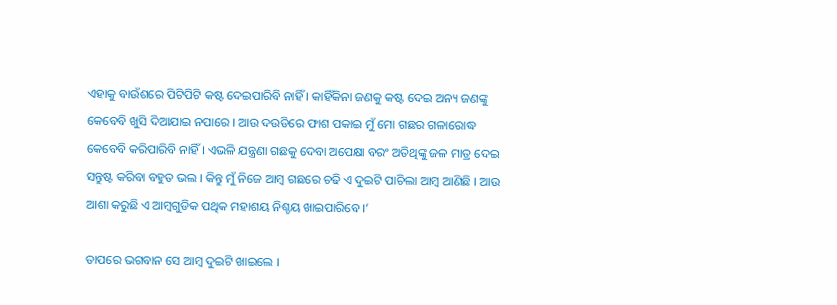ଏହାକୁ ବାଉଁଶରେ ପିଟିପିଟି କଷ୍ଟ ଦେଇପାରିବି ନାହିଁ । କାହିଁକିନା ଜଣକୁ କଷ୍ଟ ଦେଇ ଅନ୍ୟ ଜଣଙ୍କୁ କେବେବି ଖୁସି ଦିଆଯାଇ ନପାରେ । ଆଉ ଦଉଡିରେ ଫାଶ ପକାଇ ମୁଁ ମୋ ଗଛର ଗଳାରୋଦ୍ଧ କେବେବି କରିପାରିବି ନାହିଁ । ଏଭଳି ଯନ୍ତ୍ରଣା ଗଛକୁ ଦେବା ଅପେକ୍ଷା ବରଂ ଅତିଥିଙ୍କୁ ଜଳ ମାତ୍ର ଦେଇ ସନ୍ତୁଷ୍ଟ କରିବା ବହୁତ ଭଲ । କିନ୍ତୁ ମୁଁ ନିଜେ ଆମ୍ବ ଗଛରେ ଚଢି ଏ ଦୁଇଟି ପାଚିଲା ଆମ୍ବ ଆଣିଛି । ଆଉ ଆଶା କରୁଛି ଏ ଆମ୍ବଗୁଡିକ ପଥିକ ମହାଶୟ ନିଶ୍ଚୟ ଖାଇପାରିବେ ।’

ତାପରେ ଭଗବାନ ସେ ଆମ୍ବ ଦୁଇଟି ଖାଇଲେ ।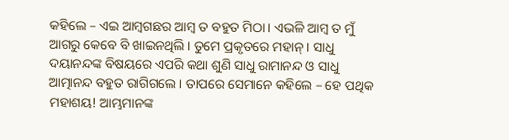କହିଲେ – ଏଇ ଆମ୍ବଗଛର ଆମ୍ବ ତ ବହୁତ ମିଠା । ଏଭଳି ଆମ୍ବ ତ ମୁଁ ଆଗରୁ କେବେ ବି ଖାଇନଥିଲି । ତୁମେ ପ୍ରକୃତରେ ମହାନ୍ । ସାଧୁ ଦୟାନନ୍ଦଙ୍କ ବିଷୟରେ ଏପରି କଥା ଶୁଣି ସାଧୁ ରାମାନନ୍ଦ ଓ ସାଧୁ ଆତ୍ମାନନ୍ଦ ବହୁତ ରାଗିଗଲେ । ତାପରେ ସେମାନେ କହିଲେ – ହେ ପଥିକ ମହାଶୟ! ଆମ୍ଭମାନଙ୍କ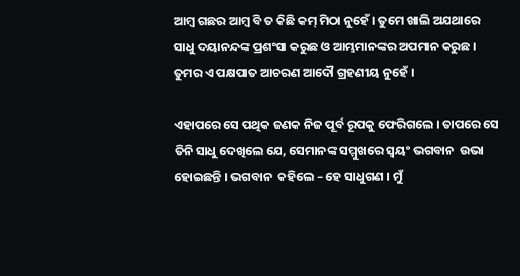ଆମ୍ବ ଗଛର ଆମ୍ବ ବି ତ କିଛି କମ୍ ମିଠା ନୁହେଁ । ତୁମେ ଖାଲି ଅଯଥାରେ ସାଧୁ ଦୟାନନ୍ଦଙ୍କ ପ୍ରଶଂସା କରୁଛ ଓ ଆମ୍ଭମାନଙ୍କର ଅପମାନ କରୁଛ । ତୁମର ଏ ପକ୍ଷପାତ ଆଚରଣ ଆଦୌ ଗ୍ରହଣୀୟ ନୁହେଁ ।

ଏହାପରେ ସେ ପଥିକ ଜଣକ ନିଜ ପୂର୍ବ ରୂପକୁ ଫେରିଗଲେ । ତାପରେ ସେ ତିନି ସାଧୁ ଦେଖିଲେ ଯେ, ସେମାନଙ୍କ ସମ୍ମୁଖରେ ସ୍ୱୟଂ ଭଗବାନ  ଉଭା ହୋଇଛନ୍ତି । ଭଗବାନ  କହିଲେ – ହେ ସାଧୁଗଣ । ମୁଁ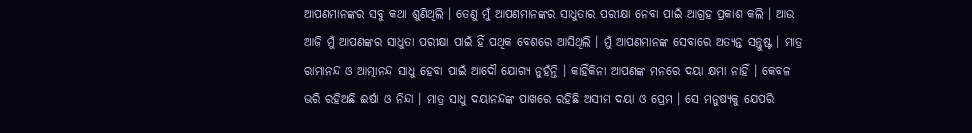ଆପଣମାନଙ୍କର ସବୁ କଥା ଶୁଣିଥିଲି । ତେଣୁ ମୁଁ ଆପଣମାନଙ୍କର ସାଧୁତାର ପରୀକ୍ଷା ନେବା ପାଇଁ ଆଗ୍ରହ ପ୍ରକାଶ କଲି । ଆଉ ଆଜି ମୁଁ ଆପଣଙ୍କର ସାଧୁତା ପରୀକ୍ଷା ପାଇଁ ହିଁ ପଥିକ ବେଶରେ ଆସିଥିଲି । ମୁଁ ଆପଣମାନଙ୍କ ସେବାରେ ଅତ୍ୟନ୍ତ ସନ୍ତୁଷ୍ଟ । ମାତ୍ର ରାମାନନ୍ଦ ଓ ଆତ୍ମାନନ୍ଦ ସାଧୁ ହେବା ପାଇଁ ଆଦୌ ଯୋଗ୍ୟ ନୁହଁନ୍ତି । କାହିଁକିନା ଆପଣଙ୍କ ମନରେ ଦୟା କ୍ଷମା ନାହିଁ । କେବଳ ଭରି ରହିଅଛି ଈର୍ଷା ଓ ନିନ୍ଦା । ମାତ୍ର ସାଧୁ ଦୟାନନ୍ଦଙ୍କ ପାଖରେ ରହିଛି ଅସୀମ ଦୟା ଓ ପ୍ରେମ । ସେ ମନୁଷ୍ୟକୁ ଯେପରି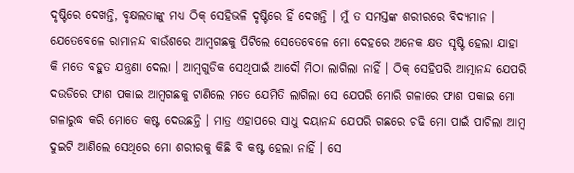ଦୃଷ୍ଟିରେ ଦେଖନ୍ତି, ବୃକ୍ଷଲତାଙ୍କୁ ମଧ୍ୟ ଠିକ୍ ସେହିଭଳି ଦୃଷ୍ଟିରେ ହିଁ ଦେଖନ୍ତି । ମୁଁ ତ ସମସ୍ତଙ୍କ ଶରୀରରେ ବିଦ୍ୟମାନ । ଯେତେବେଳେ ରାମାନନ୍ଦ ବାଉଁଶରେ ଆମ୍ବଗଛକୁ ପିଟିଲେ ସେତେବେଳେ ମୋ ଦେହରେ ଅନେକ କ୍ଷତ ସୃଷ୍ଟି ହେଲା ଯାହା କି ମତେ ବହୁତ ଯନ୍ତ୍ରଣା ଦେଲା । ଆମ୍ବଗୁଡିକ ସେଥିପାଇଁ ଆଦୌ ମିଠା ଲାଗିଲା ନାହିଁ । ଠିକ୍ ସେହିପରି ଆତ୍ମାନନ୍ଦ ଯେପରି ଦଉଡିରେ ଫାଶ ପକାଇ ଆମ୍ବଗଛକୁ ଟାଣିଲେ ମତେ ଯେମିତି ଲାଗିଲା ସେ ଯେପରି ମୋରି ଗଳାରେ ଫାଶ ପକାଇ ମୋ ଗଳାରୁଦ୍ଧ କରି ମୋତେ କଷ୍ଟ ଦେଉଛନ୍ତି । ମାତ୍ର ଏହାପରେ ସାଧୁ ଦୟାନନ୍ଦ ଯେପରି ଗଛରେ ଚଢି ମୋ ପାଇଁ ପାଚିଲା ଆମ୍ବ ଦୁଇଟି ଆଣିଲେ ସେଥିରେ ମୋ ଶରୀରକୁ କିଛି ବି କଷ୍ଟ ହେଲା ନାହିଁ । ସେ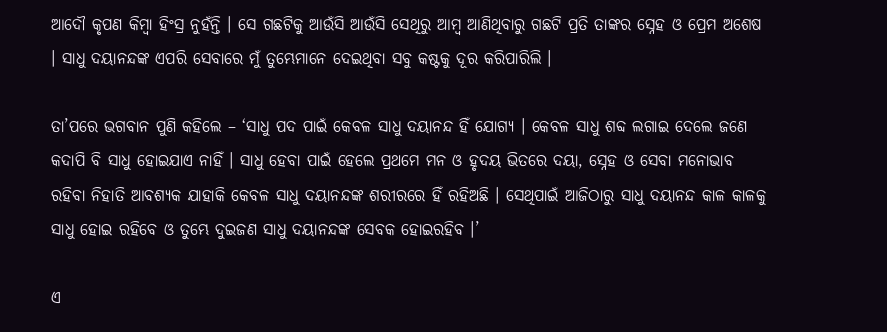ଆଦୌ କୃପଣ କିମ୍ବା ହିଂସ୍ର ନୁହଁନ୍ତି । ସେ ଗଛଟିକୁ ଆଉଁସି ଆଉଁସି ସେଥିରୁ ଆମ୍ବ ଆଣିଥିବାରୁ ଗଛଟି ପ୍ରତି ତାଙ୍କର ସ୍ନେହ ଓ ପ୍ରେମ ଅଶେଷ । ସାଧୁ ଦୟାନନ୍ଦଙ୍କ ଏପରି ସେବାରେ ମୁଁ ତୁମ୍ଭେମାନେ ଦେଇଥିବା ସବୁ କଷ୍ଟକୁ ଦୂର କରିପାରିଲି ।

ତା’ପରେ ଭଗବାନ ପୁଣି କହିଲେ – ‘ସାଧୁ ପଦ ପାଇଁ କେବଳ ସାଧୁ ଦୟାନନ୍ଦ ହିଁ ଯୋଗ୍ୟ । କେବଳ ସାଧୁ ଶବ୍ଦ ଲଗାଇ ଦେଲେ ଜଣେ କଦାପି ବି ସାଧୁ ହୋଇଯାଏ ନାହିଁ । ସାଧୁ ହେବା ପାଇଁ ହେଲେ ପ୍ରଥମେ ମନ ଓ ହୃଦୟ ଭିତରେ ଦୟା, ସ୍ନେହ ଓ ସେବା ମନୋଭାବ ରହିବା ନିହାତି ଆବଶ୍ୟକ ଯାହାକି କେବଳ ସାଧୁ ଦୟାନନ୍ଦଙ୍କ ଶରୀରରେ ହିଁ ରହିଅଛି । ସେଥିପାଇଁ ଆଜିଠାରୁ ସାଧୁ ଦୟାନନ୍ଦ କାଳ କାଳକୁ ସାଧୁ ହୋଇ ରହିବେ ଓ ତୁମ୍ଭେ ଦୁଇଜଣ ସାଧୁ ଦୟାନନ୍ଦଙ୍କ ସେବକ ହୋଇରହିବ ।’

ଏ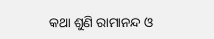କଥା ଶୁଣି ରାମାନନ୍ଦ ଓ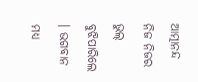ଆତ୍ମାନନ୍ଦ ନିଜ ନିଜର ଭୁଲ୍ ବୁଝିପାରିଲେ । ଭଗବାନ ମଧ୍ୟ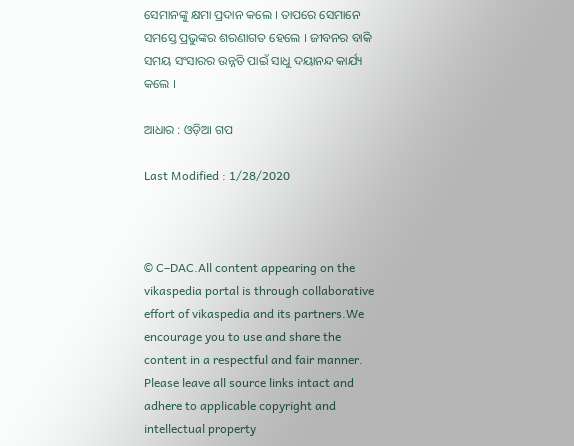ସେମାନଙ୍କୁ କ୍ଷମା ପ୍ରଦାନ କଲେ । ତାପରେ ସେମାନେ ସମସ୍ତେ ପ୍ରଭୁଙ୍କର ଶରଣାଗତ ହେଲେ । ଜୀବନର ବାକି ସମୟ ସଂସାରର ଉନ୍ନତି ପାଇଁ ସାଧୁ ଦୟାନନ୍ଦ କାର୍ଯ୍ୟ କଲେ ।

ଆଧାର : ଓଡ଼ିଆ ଗପ

Last Modified : 1/28/2020



© C–DAC.All content appearing on the vikaspedia portal is through collaborative effort of vikaspedia and its partners.We encourage you to use and share the content in a respectful and fair manner. Please leave all source links intact and adhere to applicable copyright and intellectual property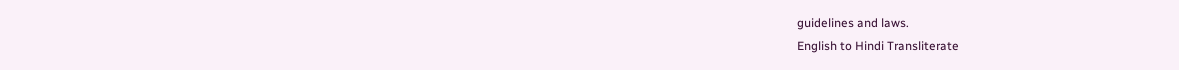guidelines and laws.
English to Hindi Transliterate